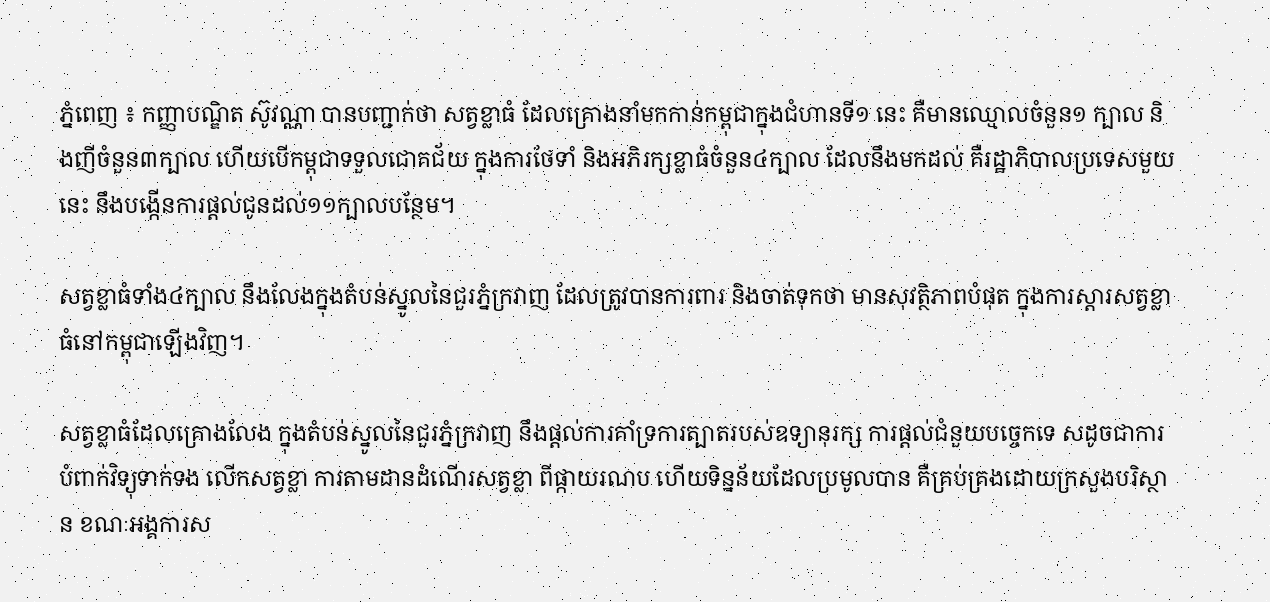ភ្នំពេញ ៖ កញ្ញាបណ្ឌិត ស៊ូវណ្ណា បានបញ្ជាក់ថា សត្វខ្លាធំ ដែលគ្រោងនាំមកកាន់កម្ពុជាក្នុងជំហានទី១ នេះ គឺមានឈ្មោលចំនួន១ ក្បាល និងញីចំនួន៣ក្បាល ហើយបើកម្ពុជាទទួលជោគជ័យ ក្នុងការថែទាំ និងអភិរក្សខ្លាធំចំនួន៤ក្បាល ដែលនឹងមកដល់ គឺរដ្ឋាភិបាលប្រទេសមួយនេះ នឹងបង្កើនការផ្ដល់ជូនដល់១១ក្បាលបន្ថែម។

សត្វខ្លាធំទាំង៤ក្បាល នឹងលែងក្នុងតំបន់ស្នូលនៃជួរភ្នំក្រវាញ ដែលត្រូវបានការពារ និងចាត់ទុកថា មានសុវត្ថិភាពបំផុត ក្នុងការស្តារសត្វខ្លាធំនៅកម្ពុជាឡើងវិញ។

សត្វខ្លាធំដែលគ្រោងលែង ក្នុងតំបន់ស្នូលនៃជួរភ្នំក្រវាញ នឹងផ្តល់ការគាំទ្រការត្បាតរបស់ឧទ្យានុរក្ស ការផ្តល់ជំនួយបច្ចេកទេ សដូចជាការបំពាក់វិទ្យុទាក់ទង លើកសត្វខ្លា ការតាមដានដំណើរសត្វខ្លា ពីផ្កាយរណប ហើយទិន្នន័យដែលប្រមូលបាន គឺគ្រប់គ្រងដោយក្រសួងបរិស្ថាន ខណៈអង្គការស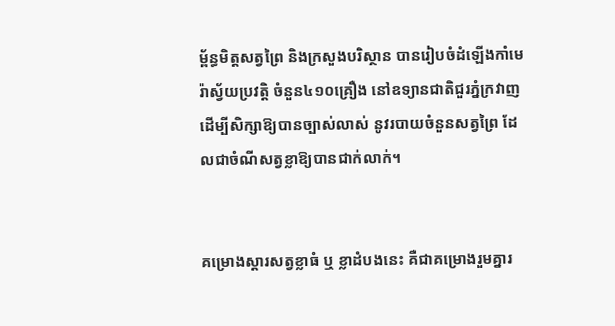ម្ព័ន្ធមិត្តសត្វព្រៃ និងក្រសួងបរិស្ថាន បានរៀបចំដំឡើងកាំមេរ៉ាស្វ័យប្រវត្តិ ចំនួន៤១០គ្រឿង នៅឧទ្យានជាតិជួរភ្នំក្រវាញ ដើម្បីសិក្សាឱ្យបានច្បាស់លាស់ នូវរបាយចំនួនសត្វព្រៃ ដែលជាចំណីសត្វខ្លាឱ្យបានជាក់លាក់។


គម្រោងស្តារសត្វខ្លាធំ ឬ ខ្លាដំបងនេះ គឺជាគម្រោងរួមគ្នារ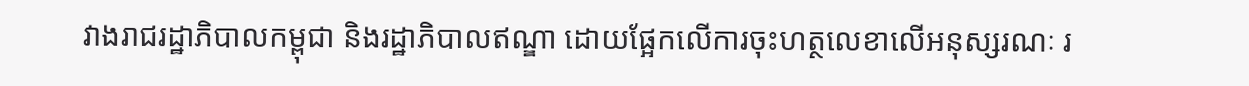វាងរាជរដ្ឋាភិបាលកម្ពុជា និងរដ្ឋាភិបាលឥណ្ឌា ដោយផ្អែកលើការចុះហត្ថលេខាលើអនុស្សរណៈ រ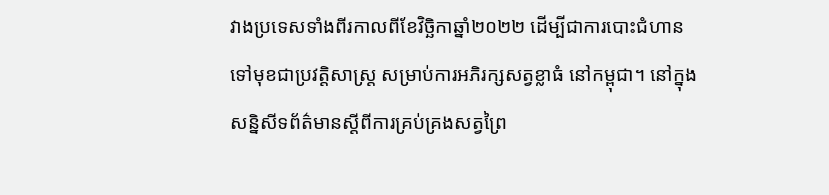វាងប្រទេសទាំងពីរកាលពីខែវិច្ឆិកាឆ្នាំ២០២២ ដើម្បីជាការបោះជំហានទៅមុខជាប្រវត្តិសាស្ត្រ សម្រាប់ការអភិរក្សសត្វខ្លាធំ នៅកម្ពុជា។ នៅក្នុងសន្និសីទព័ត៌មានស្តីពីការគ្រប់គ្រងសត្វព្រៃ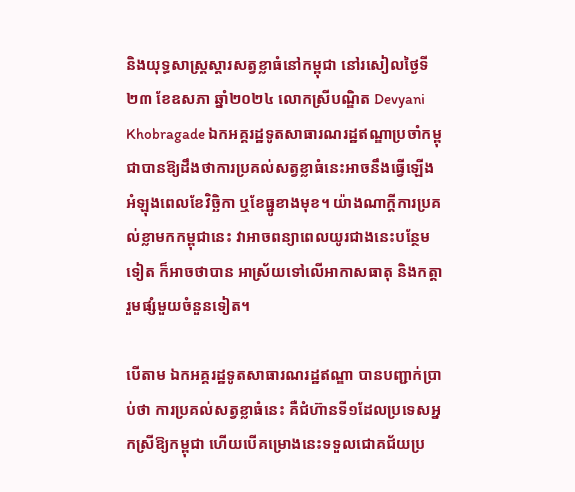និងយុទ្ធសាស្ត្រស្ដារសត្វខ្លាធំនៅកម្ពុជា នៅរសៀលថ្ងៃទី២៣ ខែឧសភា ឆ្នាំ២០២៤ លោកស្រីបណ្ឌិត Devyani Khobragade ឯកអគ្គរដ្ឋទូតសាធារណរដ្ឋឥណ្ឌាប្រចាំកម្ពុជាបានឱ្យដឹងថាការប្រគល់សត្វខ្លាធំនេះអាចនឹងធ្វើឡើងអំឡុងពេលខែវិច្ឆិកា ឬខែធ្នូខាងមុខ។ យ៉ាងណាក្តីការប្រគល់ខ្លាមកកម្ពុជានេះ វាអាចពន្យាពេលយូរជាងនេះបន្ថែមទៀត ក៏អាចថាបាន អាស្រ័យទៅលើអាកាសធាតុ និងកត្តារួមផ្សំមួយចំនួនទៀត។

បើតាម ឯកអគ្គរដ្ឋទូតសាធារណរដ្ឋឥណ្ឌា បានបញ្ជាក់ប្រាប់ថា ការប្រគល់សត្វខ្លាធំនេះ គឺជំហ៊ានទី១ដែលប្រទេសអ្នកស្រីឱ្យកម្ពុជា ហើយបើគម្រោងនេះទទួលជោគជ័យប្រ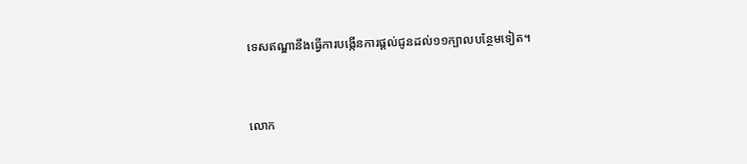ទេសឥណ្ឌានឹងធ្វើការបង្កើនការផ្ដល់ជូនដល់១១ក្បាលបន្ថែមទៀត។


លោក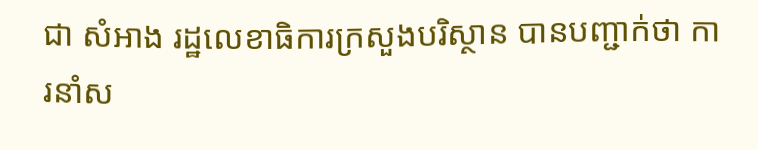ជា សំអាង រដ្ឋលេខាធិការក្រសួងបរិស្ថាន បានបញ្ជាក់ថា ការនាំស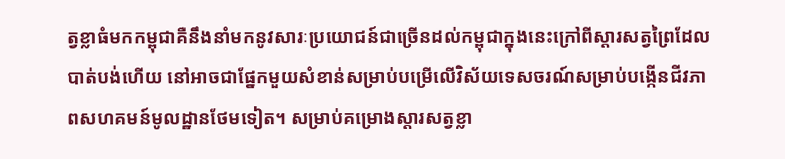ត្វខ្លាធំមកកម្ពុជាគឺនឹងនាំមកនូវសារៈប្រយោជន៍ជាច្រើនដល់កម្ពុជាក្នុងនេះក្រៅពីស្តារសត្វព្រៃដែលបាត់បង់ហើយ នៅអាចជាផ្នែកមួយសំខាន់សម្រាប់បម្រើលើវិស័យទេសចរណ៍សម្រាប់បង្កើនជីវភាពសហគមន៍មូលដ្ឋានថែមទៀត។ សម្រាប់គម្រោងស្តារសត្វខ្លា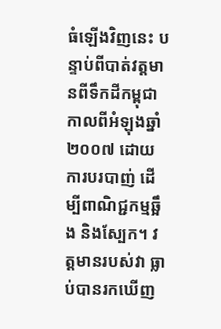ធំឡើងវិញនេះ បន្ទាប់ពីបាត់វត្តមានពីទឹកដីកម្ពុជា កាលពីអំឡុងឆ្នាំ២០០៧ ដោយការបរបាញ់ ដើម្បីពាណិជ្ជកម្មឆ្អឹង និងស្បែក។ វត្តមានរបស់វា ធ្លាប់បានរកឃើញ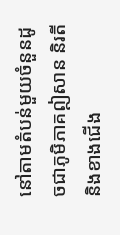នៅតាមតំបន់មួយចំនួនដូចជាភូមិភាគឦសាន និរតី និងខាងជើង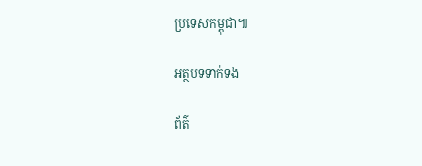ប្រទេសកម្ពុជា៕

អត្ថបទទាក់ទង

ព័ត៌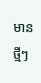មានថ្មីៗ